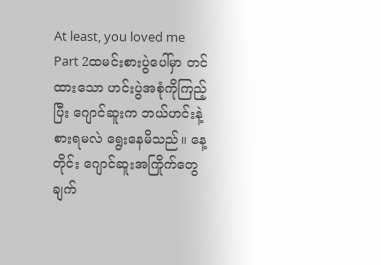At least, you loved me
Part 2ထမင်းစားပွဲပေါ်မှာ တင်ထားသော ဟင်းပွဲအစုံကိုကြည့်ပြီး ဂျောင်ဆူးက ဘယ်ဟင်းနဲ့စားရမလဲ ရွေးနေမိသည်။ နေ့တိုင်း ဂျောင်ဆူးအကြိုက်တွေချက်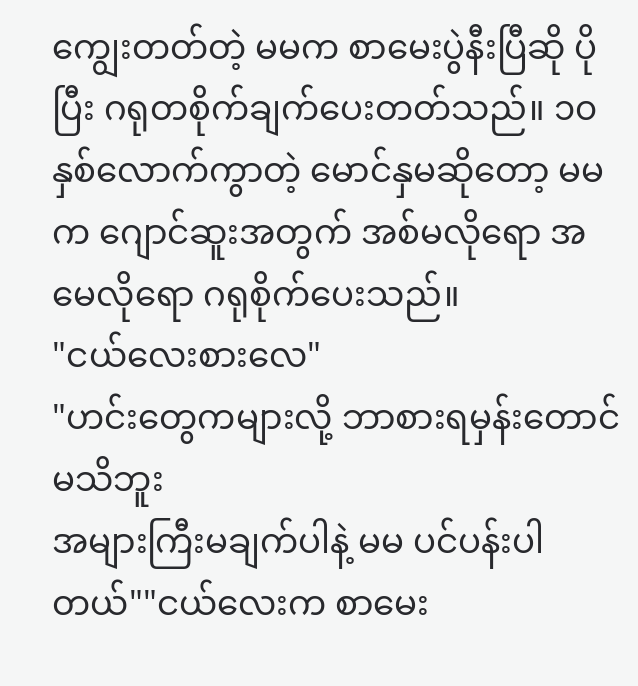ကျွေးတတ်တဲ့ မမက စာမေးပွဲနီးပြီဆို ပိုပြီး ဂရုတစိုက်ချက်ပေးတတ်သည်။ ၁၀ နှစ်လောက်ကွာတဲ့ မောင်နှမဆိုတော့ မမက ဂျောင်ဆူးအတွက် အစ်မလိုရော အမေလိုရော ဂရုစိုက်ပေးသည်။
"ငယ်လေးစားလေ"
"ဟင်းတွေကများလို့ ဘာစားရမှန်းတောင်မသိဘူး
အများကြီးမချက်ပါနဲ့ မမ ပင်ပန်းပါတယ်""ငယ်လေးက စာမေး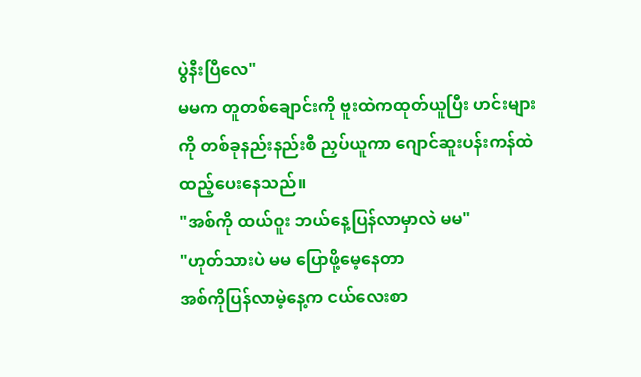ပွဲနီးပြီလေ"
မမက တူတစ်ချောင်းကို ဗူးထဲကထုတ်ယူပြီး ဟင်းများကို တစ်ခုနည်းနည်းစီ ညှပ်ယူကာ ဂျောင်ဆူးပန်းကန်ထဲ ထည့်ပေးနေသည်။
"အစ်ကို ထယ်ဝူး ဘယ်နေ့ပြန်လာမှာလဲ မမ"
"ဟုတ်သားပဲ မမ ပြောဖို့မေ့နေတာ
အစ်ကိုပြန်လာမဲ့နေ့က ငယ်လေးစာ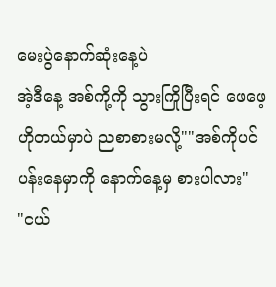မေးပွဲနောက်ဆုံးနေ့ပဲ
အဲ့ဒီနေ့ အစ်ကို့ကို သွားကြိုပြီးရင် ဖေဖေ့ဟိုတယ်မှာပဲ ညစာစားမလို့""အစ်ကိုပင်ပန်းနေမှာကို နောက်နေ့မှ စားပါလား"
"ငယ်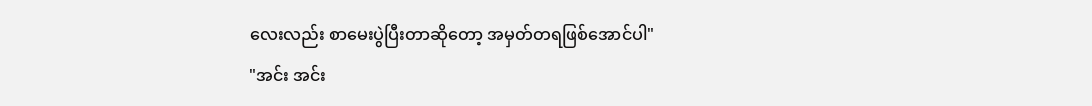လေးလည်း စာမေးပွဲပြီးတာဆိုတော့ အမှတ်တရဖြစ်အောင်ပါ"
"အင်း အင်း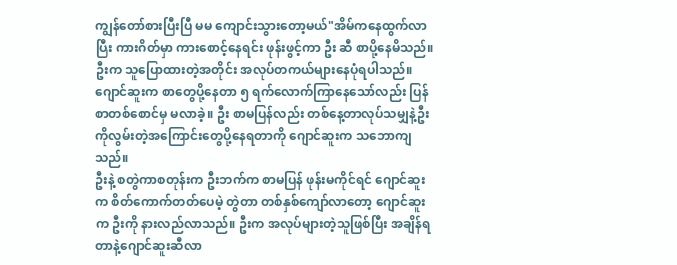ကျွန်တော်စားပြီးပြီ မမ ကျောင်းသွားတော့မယ်"အိမ်ကနေထွက်လာပြီး ကားဂိတ်မှာ ကားစောင့်နေရင်း ဖုန်းဖွင့်ကာ ဦး ဆီ စာပို့နေမိသည်။ ဦးက သူပြောထားတဲ့အတိုင်း အလုပ်တကယ်များနေပုံရပါသည်။ ဂျောင်ဆူးက စာတွေပို့နေတာ ၅ ရက်လောက်ကြာနေသော်လည်း ပြန်စာတစ်စောင်မှ မလာခဲ့။ ဦး စာမပြန်လည်း တစ်နေ့တာလုပ်သမျှနဲ့ဦးကိုလွမ်းတဲ့အကြောင်းတွေပို့နေရတာကို ဂျောင်ဆူးက သဘောကျသည်။
ဦးနဲ့ စတွဲကာစတုန်းက ဦးဘက်က စာမပြန် ဖုန်းမကိုင်ရင် ဂျောင်ဆူးက စိတ်ကောက်တတ်ပေမဲ့ တွဲတာ တစ်နှစ်ကျော်လာတော့ ဂျောင်ဆူးက ဦးကို နားလည်လာသည်။ ဦးက အလုပ်များတဲ့သူဖြစ်ပြီး အချိန်ရတာနဲ့ဂျောင်ဆူးဆီလာ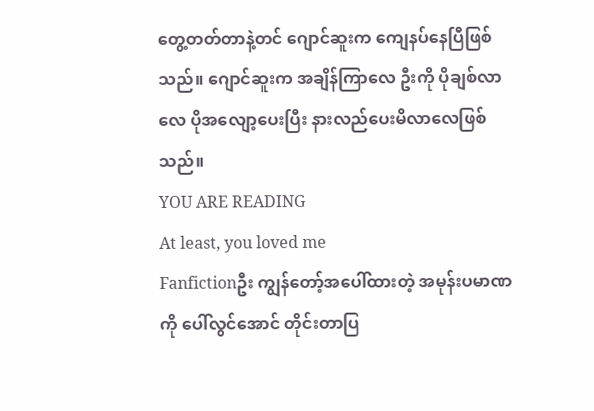တွေ့တတ်တာနဲ့တင် ဂျောင်ဆူးက ကျေနပ်နေပြီဖြစ်သည်။ ဂျောင်ဆူးက အချိန်ကြာလေ ဦးကို ပိုချစ်လာလေ ပိုအလျော့ပေးပြီး နားလည်ပေးမိလာလေဖြစ်သည်။
YOU ARE READING
At least, you loved me
Fanfictionဦး ကျွန်တော့်အပေါ်ထားတဲ့ အမုန်းပမာဏကို ပေါ်လွင်အောင် တိုင်းတာပြ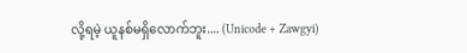လို့ရမဲ့ ယူနစ်မရှိလောက်ဘူး.... (Unicode + Zawgyi)